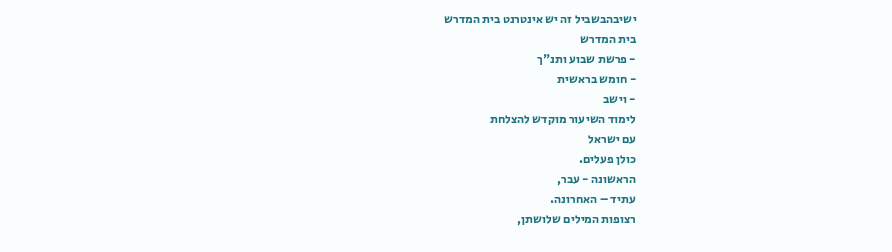ישיבהבשביל זה יש אינטרנט בית המדרש
בית המדרש
- פרשת שבוע ותנ"ך
- חומש בראשית
- וישב
לימוד השיעור מוקדש להצלחת
עם ישראל
כולן פעלים.
הראשונה - עבר,
עתיד – האחרונה.
רצופות המילים שלושתן,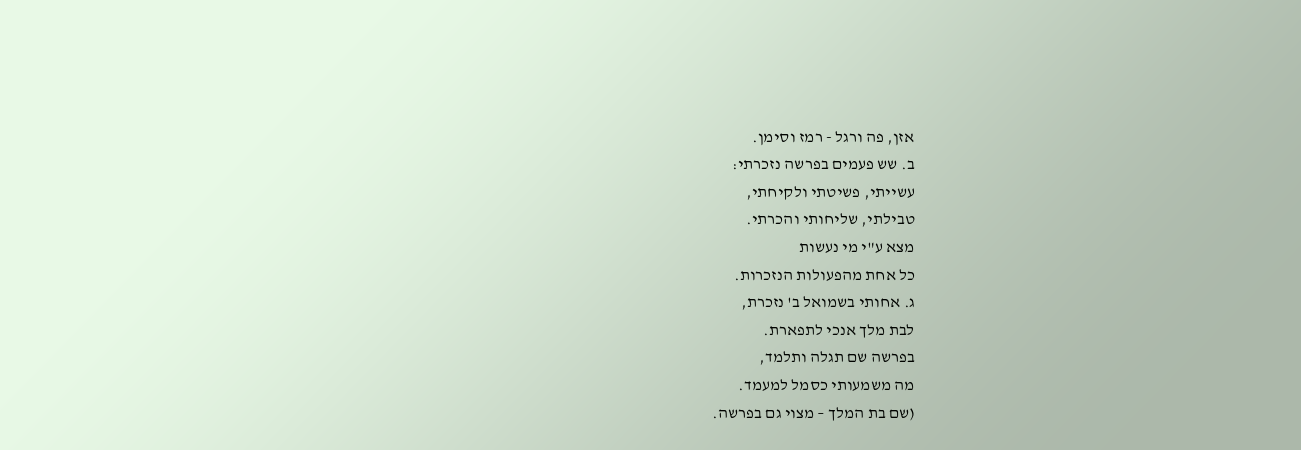אזן, פה ורגל - רמז וסימן.
ב. שש פעמים בפרשה נזכרתי:
עשייתי, פשיטתי ולקיחתי,
טבילתי, שליחותי והכרתי.
מצא ע"י מי נעשות
כל אחת מהפעולות הנזכרות.
ג. אחותי בשמואל ב' נזכרת,
לבת מלך אנכי לתפארת.
בפרשה שם תגלה ותלמד,
מה משמעותי כסמל למעמד.
(שם בת המלך – מצוי גם בפרשה.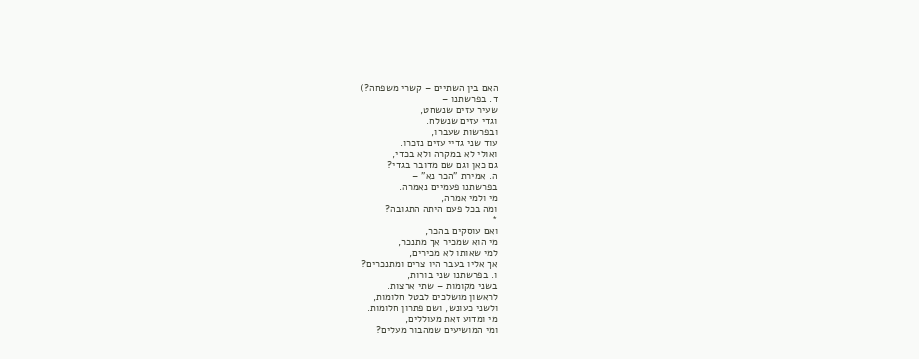האם בין השתיים – קשרי משפחה?)
ד. בפרשתנו –
שעיר עזים שנשחט,
וגדי עזים שנשלח.
ובפרשות שעברו,
עוד שני גדיי עזים נזכרו.
ואולי לא במקרה ולא בכדי,
גם כאן וגם שם מדובר בגדי?
ה. אמירת "הכר נא" –
בפרשתנו פעמיים נאמרה.
מי ולמי אמרה,
ומה בכל פעם היתה התגובה?
*
ואם עוסקים בהכר,
מי הוא שמכיר אך מתנכר,
למי שאותו לא מכירים,
אך אליו בעבר היו צרים ומתנכרים?
ו. בפרשתנו שני בורות,
בשני מקומות – שתי ארצות.
לראשון מושלכים לבטל חלומות,
ולשני כעונש, ושם פתרון חלומות.
מי ומדוע זאת מעוללים,
ומי המושיעים שמהבור מעלים?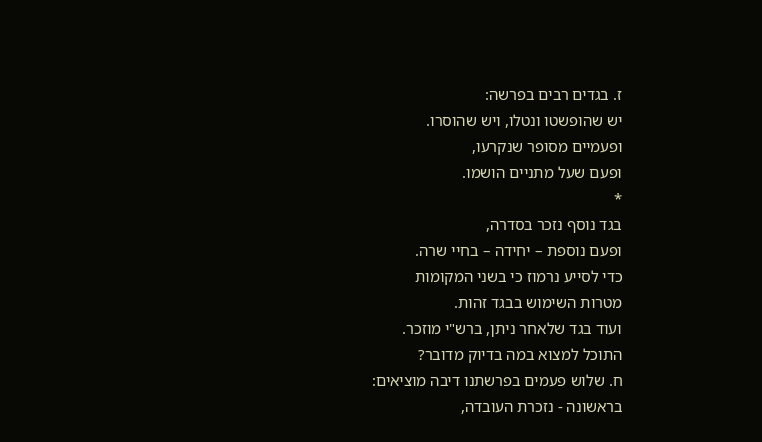ז. בגדים רבים בפרשה:
יש שהופשטו ונטלו, ויש שהוסרו.
ופעמיים מסופר שנקרעו,
ופעם שעל מתניים הושמו.
*
בגד נוסף נזכר בסדרה,
ופעם נוספת – יחידה – בחיי שרה.
כדי לסייע נרמוז כי בשני המקומות
מטרות השימוש בבגד זהות.
ועוד בגד שלאחר ניתן, ברש"י מוזכר.
התוכל למצוא במה בדיוק מדובר?
ח. שלוש פעמים בפרשתנו דיבה מוציאים:
בראשונה - נזכרת העובדה,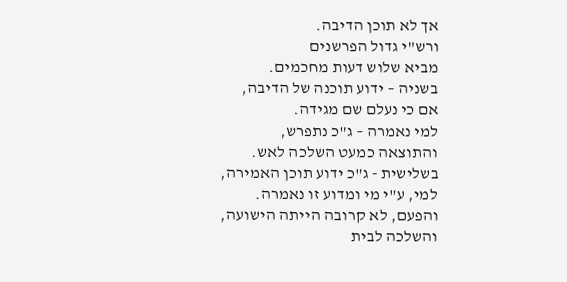אך לא תוכן הדיבה.
ורש"י גדול הפרשנים
מביא שלוש דעות מחכמים.
בשניה – ידוע תוכנה של הדיבה,
אם כי נעלם שם מגידה.
למי נאמרה – ג"כ נתפרש,
והתוצאה כמעט השלכה לאש.
בשלישית - ג"כ ידוע תוכן האמירה,
למי, ע"י מי ומדוע זו נאמרה.
והפעם, לא קרובה הייתה הישועה,
והשלכה לבית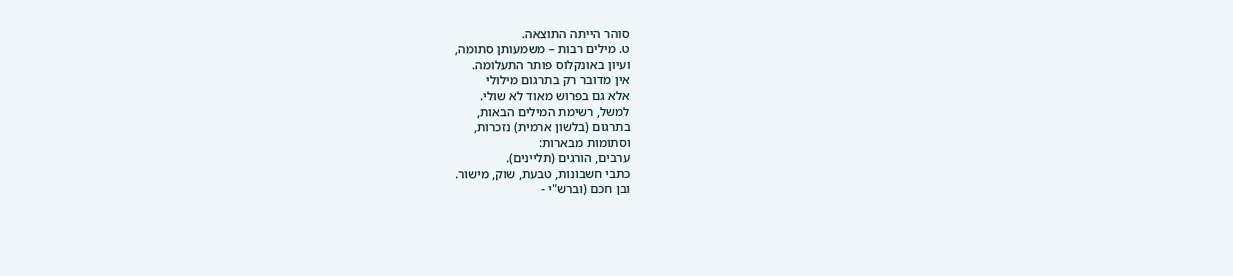סוהר הייתה התוצאה.
ט. מילים רבות – משמעותן סתומה,
ועיון באונקלוס פותר התעלומה.
אין מדובר רק בתרגום מילולי
אלא גם בפרוש מאוד לא שולי.
למשל, רשימת המילים הבאות,
בתרגום (בלשון ארמית) נזכרות,
וסתומות מבארות:
ערבים, הורגים (תליינים).
כתבי חשבונות, טבעת, שוק, מישור.
ובן חכם (וברש"י -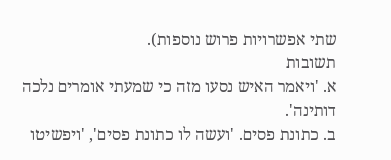שתי אפשרויות פרוש נוספות).
תשובות
א. 'ויאמר האיש נסעו מזה כי שמעתי אומרים נלכה דותינה'.
ב. כתונת פסים. 'ועשה לו כתונת פסים', 'ויפשיטו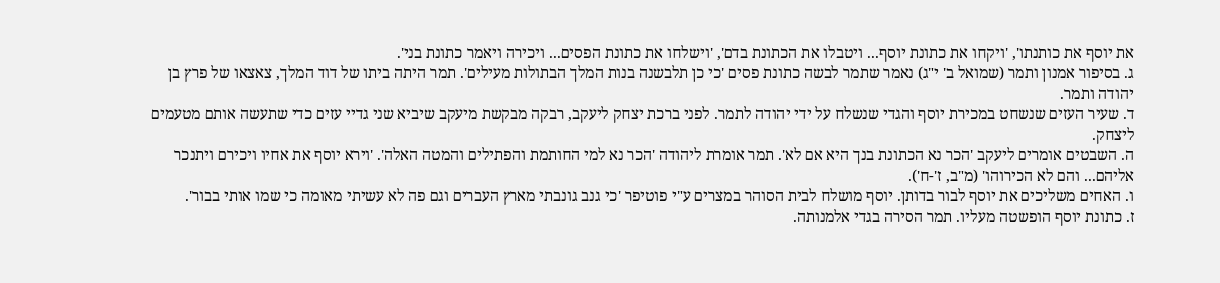את יוסף את כותנתו', 'ויקחו את כתונת יוסף... ויטבלו את הכתונת בדם', 'וישלחו את כתונת הפסים... ויכירה ויאמר כתונת בני'.
ג. בסיפור אמנון ותמר (שמואל ב' י"ג) נאמר שתמר לבשה כתונת פסים 'כי כן תלבשנה בנות המלך הבתולות מעילים'. תמר היתה ביתו של דוד המלך, צאצאו של פרץ בן יהודה ותמר.
ד. שעיר העזים שנשחט במכירת יוסף והגדי שנשלח על ידי יהודה לתמר. לפני ברכת יצחק ליעקב, רבקה מבקשת מיעקב שיביא שני גדיי עזים כדי שתעשה אותם מטעמים ליצחק.
ה. השבטים אומרים ליעקב 'הכר נא הכתונת בנך היא אם לא'. תמר אומרת ליהודה 'הכר נא למי החותמת והפתילים והמטה האלה'. 'וירא יוסף את אחיו ויכירם ויתנכר אליהם... והם לא הכירוהו' (מ"ב, ז'-ח').
ו. האחים משליכים את יוסף לבור בדותן. יוסף מושלח לבית הסוהר במצרים ע"י פוטיפר 'כי גנב גונבתי מארץ העברים וגם פה לא עשיתי מאומה כי שמו אותי בבור'.
ז. כתונת יוסף הופשטה מעליו. תמר הסירה בגדי אלמנותה.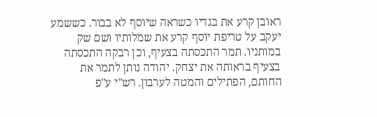ראובן קרע את בגדיו כשראה שיוסף לא בבור. כששמע יעקב על טריפת יוסף קרע את שמלותיו ושם שק במותניו. תמר התכסתה בצעיף, וכן רבקה התכסתה בצעיף בראותה את יצחק. יהודה נותן לתמר את החותם, הפתילים והמטה לערבון. רש"י ע"פ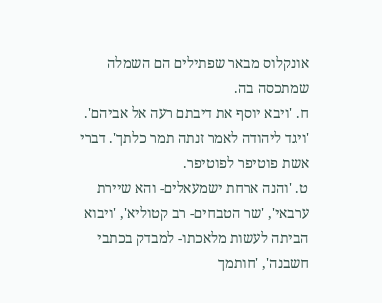אונקלוס מבאר שפתילים הם השמלה שמתכסה בה.
ח. 'ויבא יוסף את דיבתם רעה אל אביהם'. 'ויגד ליהודה לאמר זנתה תמר כלתך'. דברי אשת פוטיפר לפוטיפר.
ט. 'והנה ארחת ישמעאלים- והא שיירת ערבאי', 'שר הטבחים- רב קטוליא', 'ויבוא הביתה לעשות מלאכתו- למבדק בכתבי חשבנה', 'חותמך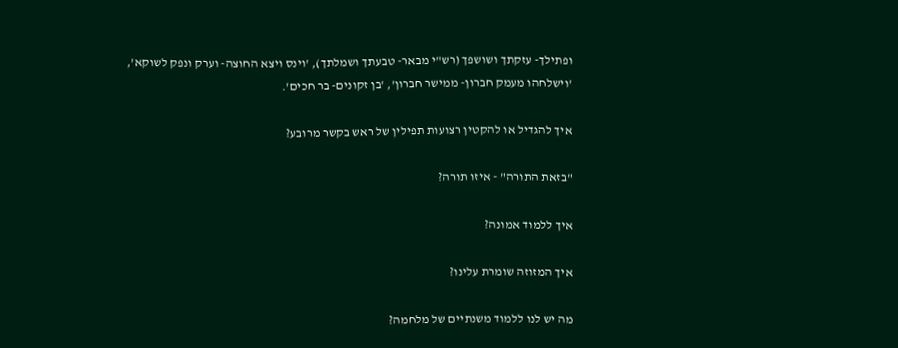ופתילך- עזקתך ושושפך (רש"י מבאר- טבעתך ושמלתך), 'וינס ויצא החוצה- וערק ונפק לשוקא', 'וישלחהו מעמק חברון- ממישר חברון', 'בן זקונים- בר חכים'.

איך להגדיל או להקטין רצועות תפילין של ראש בקשר מרובע?

"בזאת התורה" - איזו תורה?

איך ללמוד אמונה?

איך המזוזה שומרת עלינו?

מה יש לנו ללמוד משנתיים של מלחמה?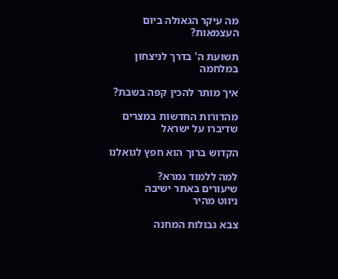מה עיקר הגאולה ביום העצמאות?

תשועת ה' בדרך לניצחון במלחמה

איך מותר להכין קפה בשבת?

מהדורות החדשות במצרים שדיברו על ישראל

הקדוש ברוך הוא חפץ לגואלנו

למה ללמוד גמרא?
שיעורים באתר ישיבה
ניווט מהיר

צבא גבולות המחנה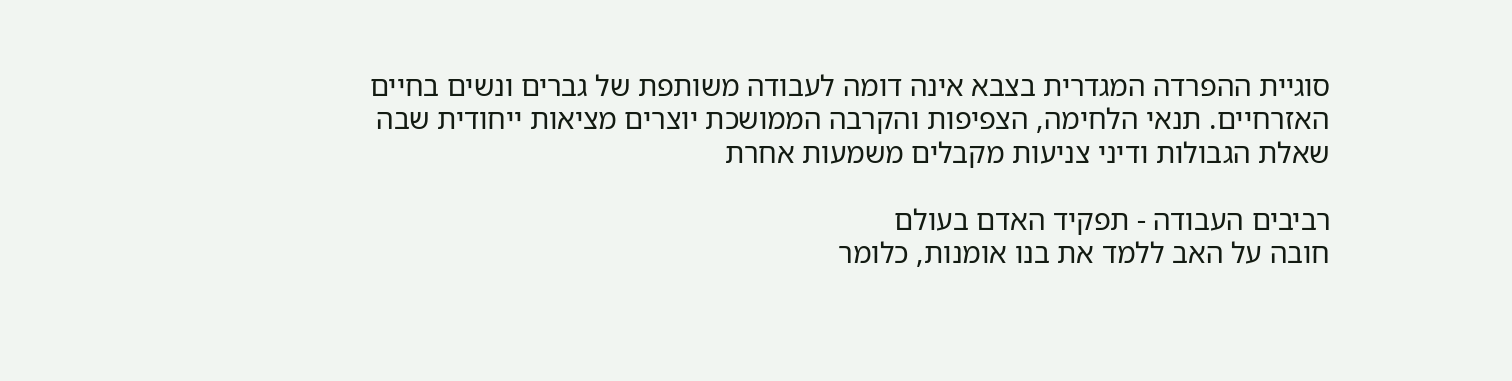סוגיית ההפרדה המגדרית בצבא אינה דומה לעבודה משותפת של גברים ונשים בחיים האזרחיים. תנאי הלחימה, הצפיפות והקרבה הממושכת יוצרים מציאות ייחודית שבה שאלת הגבולות ודיני צניעות מקבלים משמעות אחרת

רביבים העבודה - תפקיד האדם בעולם
חובה על האב ללמד את בנו אומנות, כלומר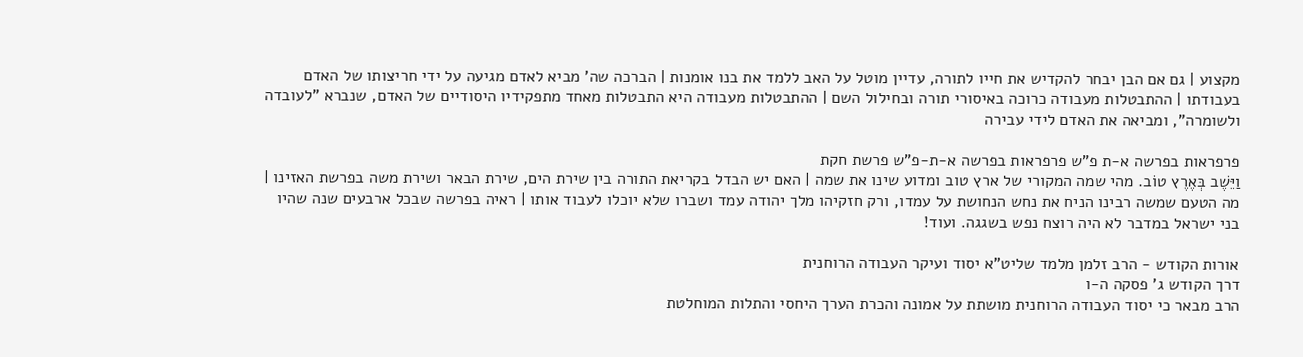מקצוע | גם אם הבן יבחר להקדיש את חייו לתורה, עדיין מוטל על האב ללמד את בנו אומנות | הברכה שה' מביא לאדם מגיעה על ידי חריצותו של האדם בעבודתו | ההתבטלות מעבודה כרוכה באיסורי תורה ובחילול השם | ההתבטלות מעבודה היא התבטלות מאחד מתפקידיו היסודיים של האדם, שנברא "לעובדה ולשומרה", ומביאה את האדם לידי עבירה

פרפראות בפרשה א-ת פ"ש פרפראות בפרשה א-ת-פ"ש פרשת חקת
וַיֵּשֶׁב בְּאֶרֶץ טוֹב. מהי שמה המקורי של ארץ טוב ומדוע שינו את שמה | האם יש הבדל בקריאת התורה בין שירת הים, שירת הבאר ושירת משה בפרשת האזינו | מה הטעם שמשה רבינו הניח את נחש הנחושת על עמדו, ורק חזקיהו מלך יהודה עמד ושברו שלא יוכלו לעבוד אותו | ראיה בפרשה שבכל ארבעים שנה שהיו בני ישראל במדבר לא היה רוצח נפש בשגגה. ועוד!

אורות הקודש - הרב זלמן מלמד שליט"א יסוד ועיקר העבודה הרוחנית
דרך הקודש ג' פסקה ה-ו
הרב מבאר כי יסוד העבודה הרוחנית מושתת על אמונה והכרת הערך היחסי והתלות המוחלטת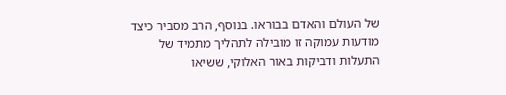של העולם והאדם בבוראו. בנוסף, הרב מסביר כיצד מודעות עמוקה זו מובילה לתהליך מתמיד של התעלות ודביקות באור האלוקי, ששיאו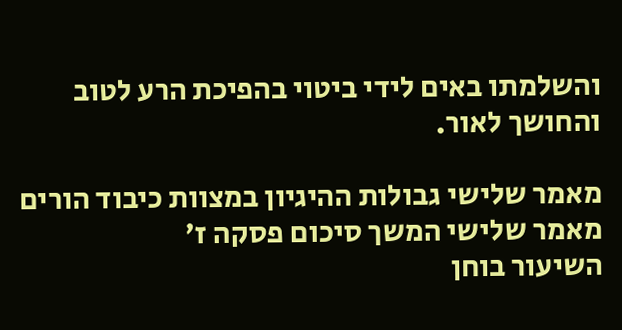והשלמתו באים לידי ביטוי בהפיכת הרע לטוב והחושך לאור.

מאמר שלישי גבולות ההיגיון במצוות כיבוד הורים
מאמר שלישי המשך סיכום פסקה ז'
השיעור בוחן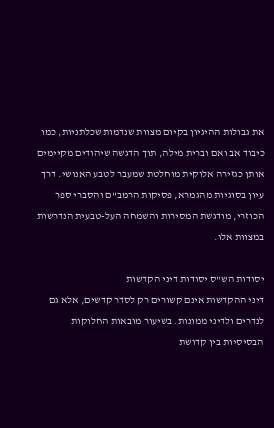את גבולות ההיגיון בקיום מצוות שנדמות שכלתניות, כמו כיבוד אב ואם וברית מילה, תוך הדגשה שיהודים מקיימים אותן כגזירה אלוקית מוחלטת שמעבר לטבע האנושי. דרך עיון בסוגיות מהגמרא, פסיקות הרמב"ם והסברי ספר הכוזרי, מודגשת המסירות והשמחה העל-טבעית הנדרשות במצוות אלו.

יסודות הש"ס יסודות דיני הקדשות
דיני ההקדשות אינם קשורים רק לסדר קדשים, אלא גם לנדרים ולדיני ממונות. בשיעור מובאות החלוקות הבסיסיות בין קדושת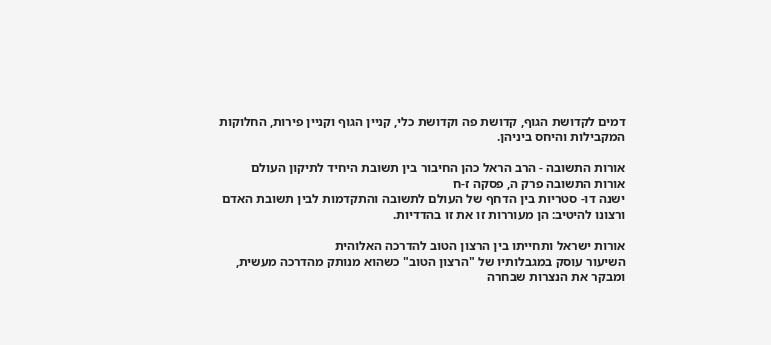דמים לקדושת הגוף, קדושת פה וקדושת כלי, קניין הגוף וקניין פירות, החלוקות המקבילות והיחס ביניהן.

אורות התשובה - הרב הראל כהן החיבור בין תשובת היחיד לתיקון העולם
אורות התשובה פרק ה, פסקה ז-ח
ישנה דו- סטריות בין הדחף של העולם לתשובה והתקדמות לבין תשובת האדם ורצונו להיטיב: הן מעוררות זו את זו בהדדיות.

אורות ישראל ותחייתו בין הרצון הטוב להדרכה האלוהית
השיעור עוסק במגבלותיו של "הרצון הטוב" כשהוא מנותק מהדרכה מעשית, ומבקר את הנצרות שבחרה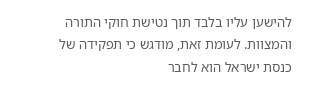להישען עליו בלבד תוך נטישת חוקי התורה והמצוות. לעומת זאת, מודגש כי תפקידה של כנסת ישראל הוא לחבר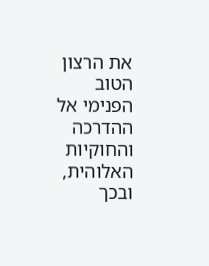את הרצון הטוב הפנימי אל ההדרכה והחוקיות האלוהית, ובכך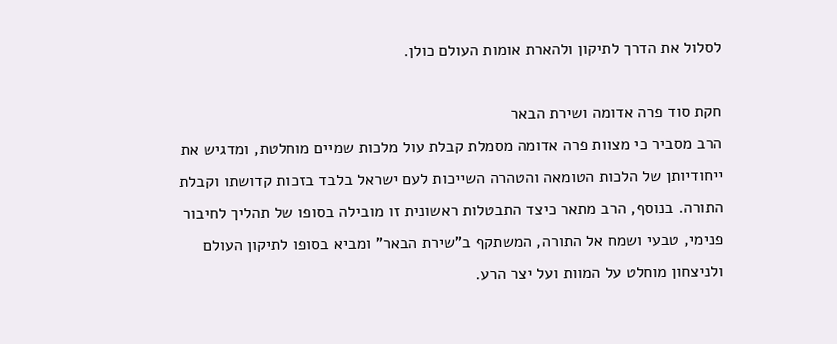לסלול את הדרך לתיקון ולהארת אומות העולם כולן.

חקת סוד פרה אדומה ושירת הבאר
הרב מסביר כי מצוות פרה אדומה מסמלת קבלת עול מלכות שמיים מוחלטת, ומדגיש את ייחודיותן של הלכות הטומאה והטהרה השייכות לעם ישראל בלבד בזכות קדושתו וקבלת התורה. בנוסף, הרב מתאר כיצד התבטלות ראשונית זו מובילה בסופו של תהליך לחיבור פנימי, טבעי ושמח אל התורה, המשתקף ב"שירת הבאר" ומביא בסופו לתיקון העולם ולניצחון מוחלט על המוות ועל יצר הרע.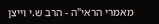מאמרי הראי"ה - הרב ש.י וייצן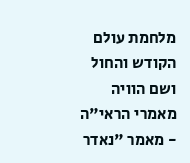מלחמת עולם הקודש והחול ושם הוויה
מאמרי הראי"ה - מאמר "נאדר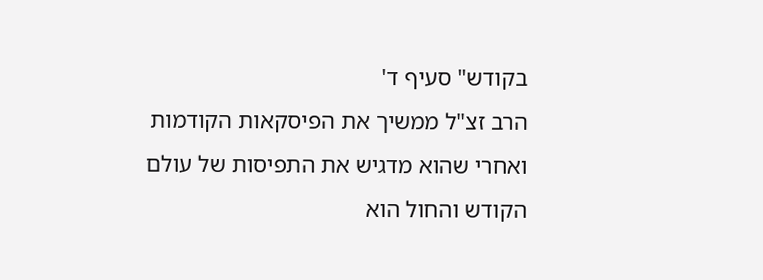בקודש" סעיף ד'
הרב זצ"ל ממשיך את הפיסקאות הקודמות ואחרי שהוא מדגיש את התפיסות של עולם הקודש והחול הוא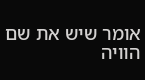אומר שיש את שם הוויה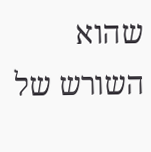שהוא השורש של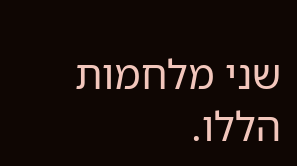שני מלחמות הללו.